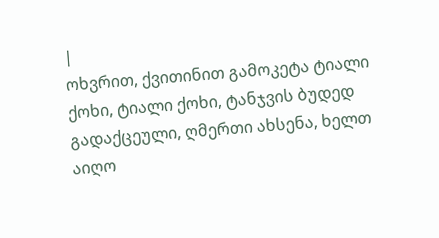|
ოხვრით, ქვითინით გამოკეტა ტიალი ქოხი, ტიალი ქოხი, ტანჯვის ბუდედ გადაქცეული, ღმერთი ახსენა, ხელთ აიღო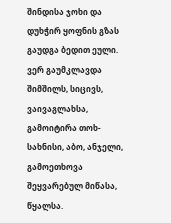შინდისა ჯოხი და დუხჭირ ყოფნის გზას გაუდგა ბედით ეული.
ვერ გაუმკლავდა შიმშილს, სიცივს, ვაივაგლახსა, გამოიტირა თოხ-სახნისი, აბო, ანჯელი, გამოეთხოვა შეყვარებულ მიწასა, წყალსა.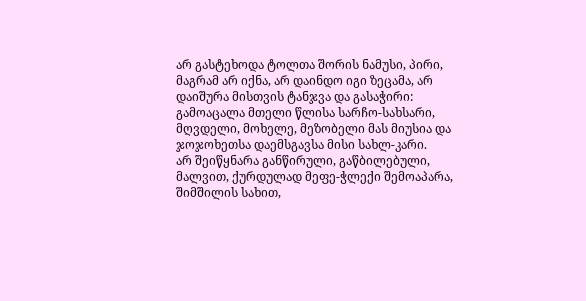არ გასტეხოდა ტოლთა შორის ნამუსი, პირი, მაგრამ არ იქნა, არ დაინდო იგი ზეცამა, არ დაიშურა მისთვის ტანჯვა და გასაჭირი:
გამოაცალა მთელი წლისა სარჩო-სახსარი, მღვდელი, მოხელე, მეზობელი მას მიუსია და ჯოჯოხეთსა დაემსგავსა მისი სახლ-კარი.
არ შეიწყნარა განწირული, გაწბილებული, მალვით, ქურდულად მეფე-ჭლექი შემოაპარა, შიმშილის სახით,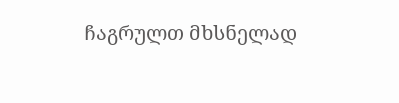ჩაგრულთ მხსნელად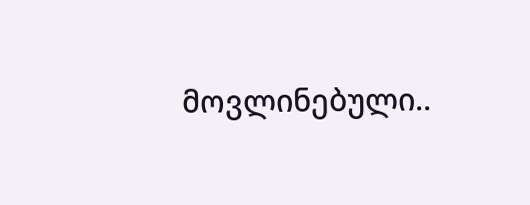მოვლინებული..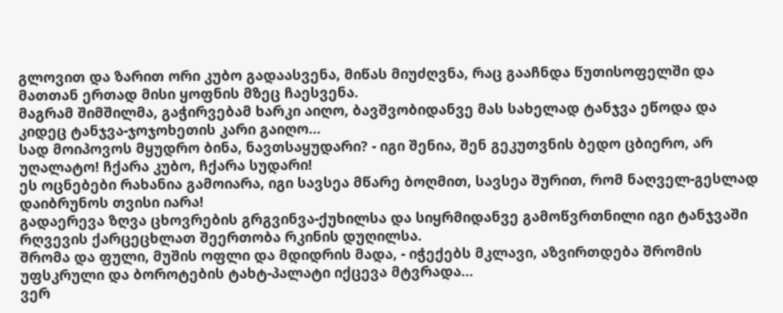გლოვით და ზარით ორი კუბო გადაასვენა, მიწას მიუძღვნა, რაც გააჩნდა წუთისოფელში და მათთან ერთად მისი ყოფნის მზეც ჩაესვენა.
მაგრამ შიმშილმა, გაჭირვებამ ხარკი აიღო, ბავშვობიდანვე მას სახელად ტანჯვა ეწოდა და კიდეც ტანჯვა-ჯოჯოხეთის კარი გაიღო...
სად მოიპოვოს მყუდრო ბინა, ნავთსაყუდარი? - იგი შენია, შენ გეკუთვნის ბედო ცბიერო, არ უღალატო! ჩქარა კუბო, ჩქარა სუდარი!
ეს ოცნებები რახანია გამოიარა, იგი სავსეა მწარე ბოღმით, სავსეა შურით, რომ ნაღველ-გესლად დაიბრუნოს თვისი იარა!
გადაერევა ზღვა ცხოვრების გრგვინვა-ქუხილსა და სიყრმიდანვე გამოწვრთნილი იგი ტანჯვაში რღვევის ქარცეცხლათ შეერთობა რკინის დუღილსა.
შრომა და ფული, მუშის ოფლი და მდიდრის მადა, - იჭექებს მკლავი, აზვირთდება შრომის უფსკრული და ბოროტების ტახტ-პალატი იქცევა მტვრადა...
ვერ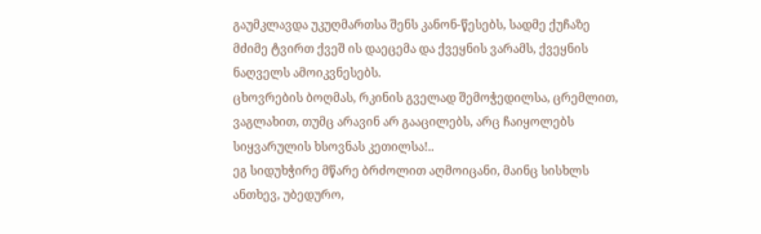გაუმკლავდა უკუღმართსა შენს კანონ-წესებს, სადმე ქუჩაზე მძიმე ტვირთ ქვეშ ის დაეცემა და ქვეყნის ვარამს, ქვეყნის ნაღველს ამოიკვნესებს.
ცხოვრების ბოღმას, რკინის გველად შემოჭედილსა, ცრემლით, ვაგლახით, თუმც არავინ არ გააცილებს, არც ჩაიყოლებს სიყვარულის ხსოვნას კეთილსა!..
ეგ სიდუხჭირე მწარე ბრძოლით აღმოიცანი, მაინც სისხლს ანთხევ, უბედურო,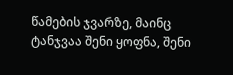წამების ჯვარზე, მაინც ტანჯვაა შენი ყოფნა, შენი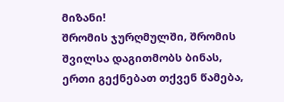მიზანი!
შრომის ჯურღმულში, შრომის შვილსა დაგითმობს ბინას, ერთი გექნებათ თქვენ წამება,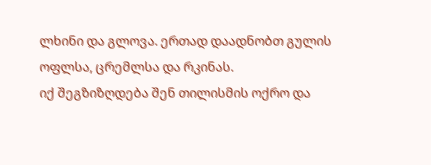ლხინი და გლოვა. ერთად დაადნობთ გულის ოფლსა, ცრემლსა და რკინას.
იქ შეგზიზღდება შენ თილისმის ოქრო და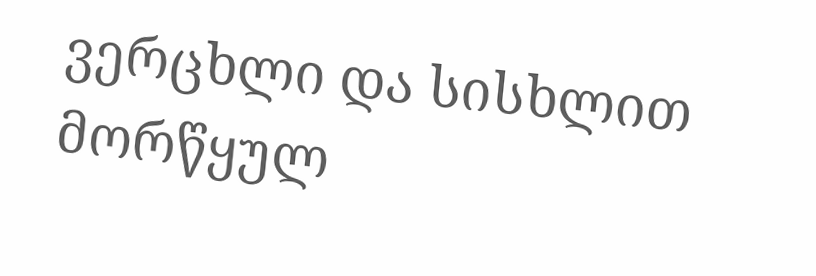ვერცხლი და სისხლით მორწყულ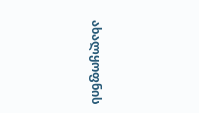ახალყოფნის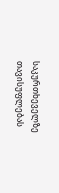საკურთხეველზე თავისუფლებას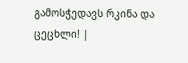გამოსჭედავს რკინა და ცეცხლი! |